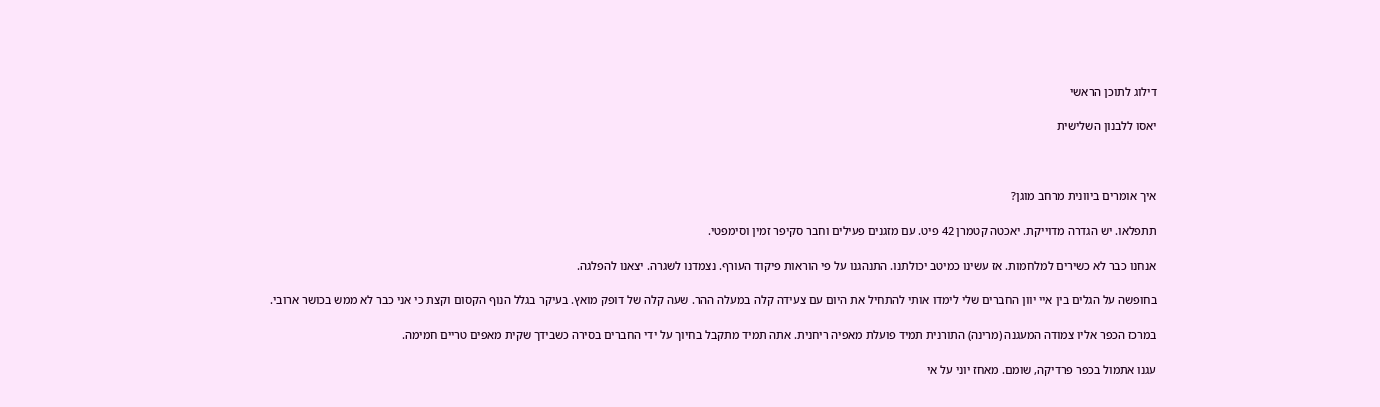דילוג לתוכן הראשי

יאסו ללבנון השלישית



איך אומרים ביוונית מרחב מוגן?

תתפלאו. יש הגדרה מדוייקת. יאכטה קטמרן 42 פיט. עם מזגנים פעילים וחבר סקיפר זמין וסימפטי.

אנחנו כבר לא כשירים למלחמות. אז עשינו כמיטב יכולתנו. התנהגנו על פי הוראות פיקוד העורף. נצמדנו לשגרה. יצאנו להפלגה.

בחופשה על הגלים בין איי יוון החברים שלי לימדו אותי להתחיל את היום עם צעידה קלה במעלה ההר. שעה קלה של דופק מואץ. בעיקר בגלל הנוף הקסום וקצת כי אני כבר לא ממש בכושר ארובי.

במרכז הכפר אליו צמודה המעגנה (מרינה) התורנית תמיד פועלת מאפיה ריחנית. אתה תמיד מתקבל בחיוך על ידי החברים בסירה כשבידך שקית מאפים טריים חמימה.

עגנו אתמול בכפר פרדיקה, שומם. מאחז יוני על אי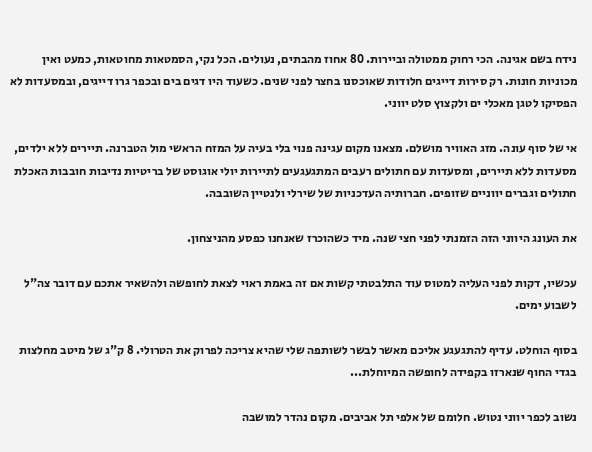נידח בשם אגינה. הכי רחוק ממטולה וביירות. 80 אחוז מהבתים, נעולים. הכל נקי, הסמטאות מחוטאות, כמעט ואין מכוניות חונות. רק סירות דייגים חלודות שאוכסנו בחצר לפני שנים. כשעוד היו דגים בים ובכפר גרו דייגים, ובמסעדות לא הפסיקו לטגן מאכלי ים ולקצוץ סלט יווני.

אי של סוף עונה. מזג האוויר מושלם. מצאנו מקום עגינה פנוי בלי בעיה על המזח הראשי מול הטברנה. תיירים ללא ילדים, מסעדות ללא תיירים, ומסעדות עם חתולים רעבים המתגעגעים לתיירות יולי אוגוסט של בריטיות נדיבות חובבות האכלת חתולים וגברים יווניים שזופים. חברותיה העדכניות של שירלי ולנטיין השובבה.

את העונג היווני הזה הזמנתי לפני חצי שנה. מיד כשהוכרז שאנחנו כפסע מהניצחון.

עכשיו, דקות לפני העליה למטוס עוד התלבטתי קשות אם זה באמת ראוי לצאת לחופשה ולהשאיר אתכם עם דובר צה"ל לשבוע ימים.

בסוף הוחלט. עדיף להתגעגע אליכם מאשר לבשר לשותפה שלי שהיא צריכה לפרוק את הטרולי. 8 ק"ג של מיטב מחלצות בגדי החוף שנארזו בקפידה לחופשה המיוחלת...

נשוב לכפר יווני נטוש. חלומם של אלפי תל אביבים. מקום נהדר למושבה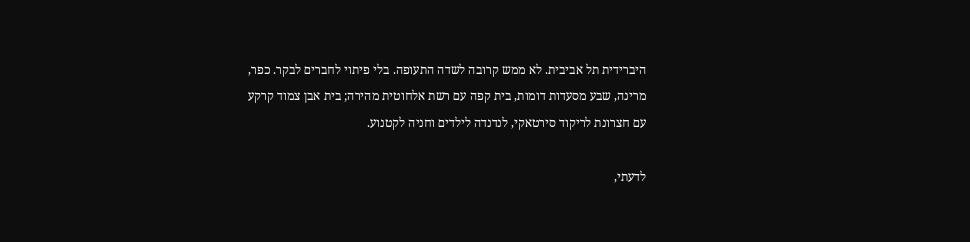היברידית תל אביבית. לא ממש קרובה לשדה התעופה. בלי פיתוי לחברים לבקר. כפר, מרינה, שבע מסעדות דומות, בית קפה עם רשת אלחוטית מהירה; בית אבן צמוד קרקע עם חצרונת לריקוד סירטאקי, לנדנדה לילדים וחניה לקטנוע.

לדעתי,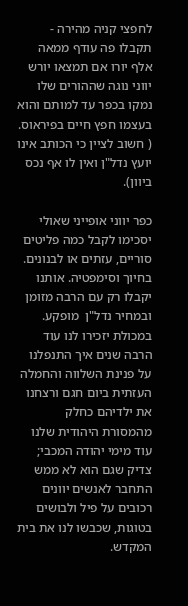לחפצי קניה מהירה - תקבלו פה עודף ממאה אלף יורו אם תמצאו יורש יווני נוגה שההורים שלו נמקו בכפר עד למותם והוא בעצמו חפץ חיים בפיראוס. ( חשוב לציין כי הכותב אינו יועץ נדל"ן ואין לו אף נכס ביוון).

כפר יווני אופייני שאולי יסכימו לקבל כמה פליטים סוריים, עזתים או לבנונים. בחיוך וסימפטיה. אותנו יקבלו רק עם הרבה מזומן ובמחיר נדל"ן  מופקע. במכולת יזכירו לנו עוד הרבה שנים איך התנפלנו על פנינת השלווה והחמלה העזתית ביום חגם ורצחנו את ילדיהם כחלק מהמסורת היהודית שלנו עוד מימי יהודה המכבי; צדיק שגם הוא לא ממש התחבר לאנשים יוונים רכובים על פיל ולבושים בטוגות, שכבשו לנו את בית המקדש.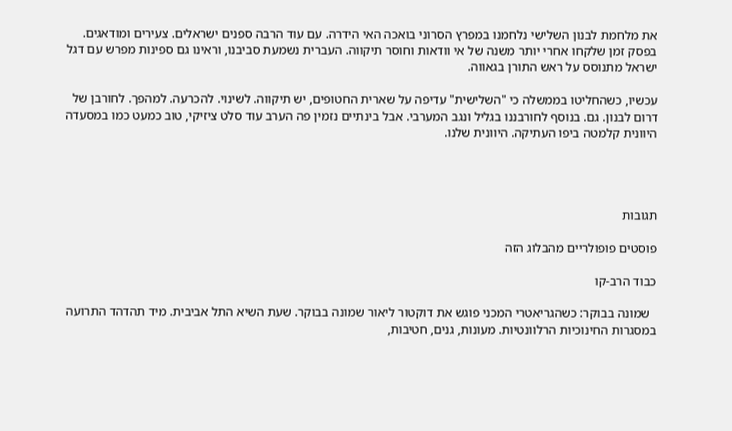את מלחמת לבנון השלישי נלחמנו במפרץ הסרוני בואכה האי הידרה. עם עוד הרבה ספנים ישראלים. צעירים ומודאגים. בפסק זמן שלקחו אחרי יותר משנה של אי וודאות וחוסר תיקווה. העברית נשמעת סביבנו, וראינו גם ספינות מפרש עם דגל ישראל מתנוסס על ראש התורן בגאווה.

עכשיו, כשהחליטו בממשלה כי "השלישית" עדיפה על שארית החטופים, יש תיקווה. לשינוי. להכרעה. למהפך. לחורבן של דרום לבנון. גם. בנוסף לחורבננו בגליל ונגב המערבי. אבל בינתיים נזמין פה הערב עוד סלט ציזיקי, טוב כמעט כמו במסעדה היוונית קלמטה ביפו העתיקה. היוונית שלנו.




תגובות

פוסטים פופולריים מהבלוג הזה

כבוד הרב-קו

  שמונה בבוקר: כשהגריאטרי המכני פוגש את דוקטור ליאור שמונה בבוקר. שעת השיא התל אביבית. מיד תהדהד התרועה במסגרות החינוכיות הרלוונטיות. מעונות, גנים, חטיבות,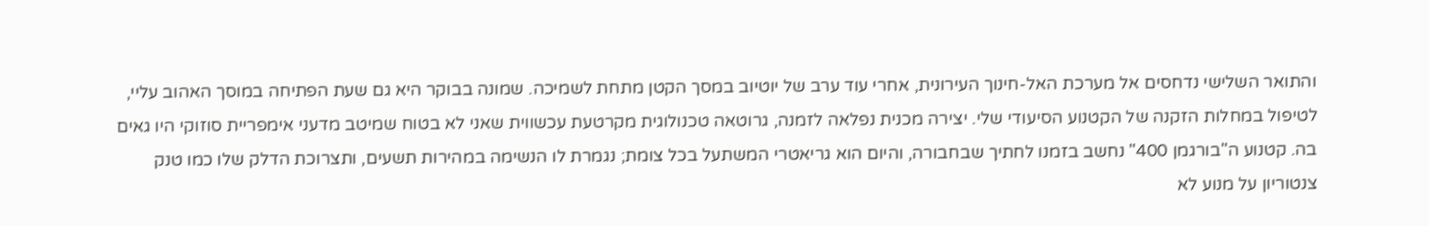והתואר השלישי נדחסים אל מערכת האל-חינוך העירונית, אחרי עוד ערב של יוטיוב במסך הקטן מתחת לשמיכה. שמונה בבוקר היא גם שעת הפתיחה במוסך האהוב עליי, לטיפול במחלות הזקנה של הקטנוע הסיעודי שלי. יצירה מכנית נפלאה לזמנה, גרוטאה טכנולוגית מקרטעת עכשווית שאני לא בטוח שמיטב מדעני אימפריית סוזוקי היו גאים בה. קטנוע ה"בורגמן 400" נחשב בזמנו לחתיך שבחבורה, והיום הוא גריאטרי המשתעל בכל צומת; נגמרת לו הנשימה במהירות תשעים, ותצרוכת הדלק שלו כמו טנק צנטוריון על מנוע לא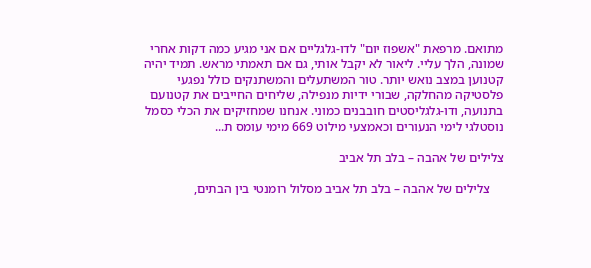מתואם. מרפאת "אשפוז יום" לדו-גלגליים אם אני מגיע כמה דקות אחרי שמונה, הלך עליי. ליאור לא יקבל אותי, גם אם תאמתי מראש. תמיד יהיה קטנוען במצב נואש יותר. טור המשתעלים והמשתנקים כולל נפגעי פלסטיקה מהחלקה, שבורי ידיות מנפילה, שליחים החייבים את קטנועם בתנועה, ודו-גלגליסטים חובבנים כמוני. אנחנו שמחזיקים את הכלי כסמל נוסטלגי לימי הנעורים וכאמצעי מילוט 669 מימי עומס ת...

צלילים של אהבה – בלב תל אביב

    צלילים של אהבה – בלב תל אביב מסלול רומנטי בין הבתים,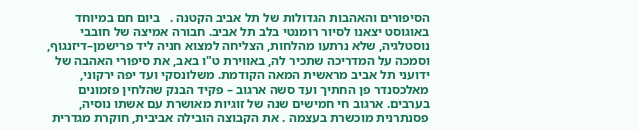הסיפורים והאהבות הגדולות של תל אביב הקטנה .   ביום חם במיוחד באוגוסט יצאנו לסיור רומנטי בלב תל אביב. חבורה אמיצה של חובבי נוסטלגיה, שלא נרתעו מהלחות, הצליחה למצוא חניה ליד פרישמן–דיזנגוף, וסמכה על המדריכה שתכיר לה, באווירת ט"ו באב, את סיפורי האהבה של ידועני תל אביב מראשית המאה הקודמת. משלונסקי ועד יפה ירקוני, מאלכסנדר פן החתיך ועד סשה ארגוב – פקיד הבנק שהלחין פזמונים בערבים. ארגוב חי חמישים שנה של זוגיות מאושרת עם אשתו נוסיה, פסנתרנית מוכשרת בעצמה . את הקבוצה הובילה אביבית, חוקרת מגדרית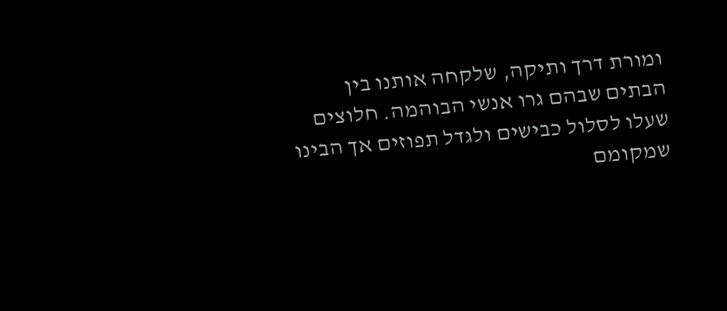ומורת דרך ותיקה, שלקחה אותנו בין הבתים שבהם גרו אנשי הבוהמה. חלוצים שעלו לסלול כבישים ולגדל תפוזים אך הבינו שמקומם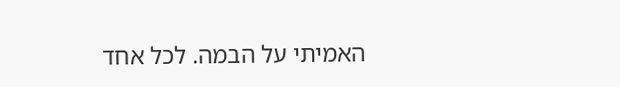האמיתי על הבמה. לכל אחד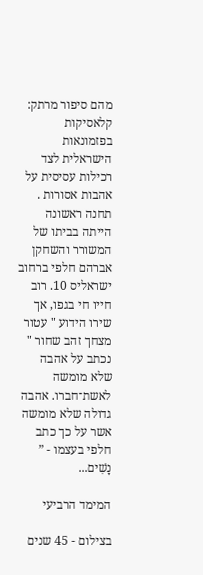מהם סיפור מרתק: קלאסיקות בפזמונאות הישראלית לצד רכילות עסיסית על אהבות אסורות . תחנה ראשונה הייתה בביתו של המשורר והשחקן אברהם חלפי ברחוב ישראליס 10. רוב חייו חי בגפו, אך שירו הידוע " עטור מצחך זהב שחור " נכתב על אהבה שלא מומשה לאשת־חברו. אהבה גדולה שלא מומשה אשר על כך כתב חלפי בעצמו - ” נָשִׁים...

המימד הרביעי

בצילום - 45 שנים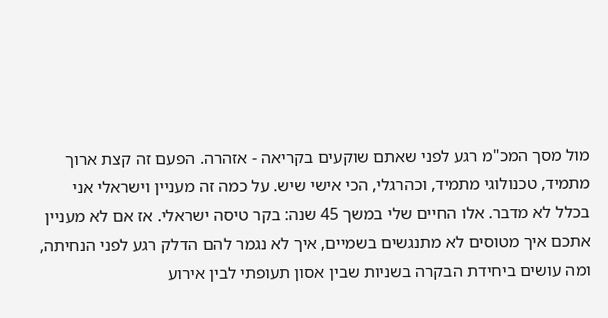מול מסך המכ"מ רגע לפני שאתם שוקעים בקריאה - אזהרה. הפעם זה קצת ארוך מתמיד, טכנולוגי מתמיד, וכהרגלי, הכי אישי שיש. על כמה זה מעניין וישראלי אני בכלל לא מדבר. אלו החיים שלי במשך 45 שנה: בקר טיסה ישראלי. אז אם לא מעניין אתכם איך מטוסים לא מתנגשים בשמיים, איך לא נגמר להם הדלק רגע לפני הנחיתה, ומה עושים ביחידת הבקרה בשניות שבין אסון תעופתי לבין אירוע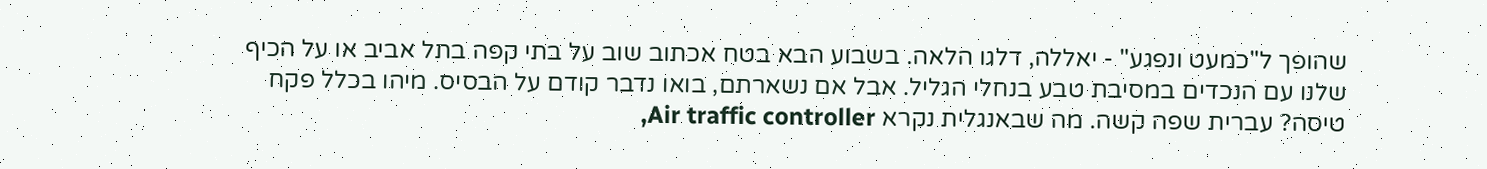שהופך ל"כמעט ונפגע" - יאללה, דלגו הלאה. בשבוע הבא בטח אכתוב שוב על בתי קפה בתל אביב או על הכיף שלנו עם הנכדים במסיבת טבע בנחלי הגליל. אבל אם נשארתם, בואו נדבר קודם על הבסיס. מיהו בכלל פקח טיסה? עברית שפה קשה. מה שבאנגלית נקרא Air traffic controller,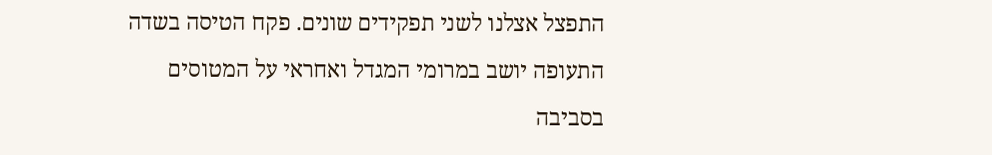התפצל אצלנו לשני תפקידים שונים. פקח הטיסה בשדה התעופה יושב במרומי המגדל ואחראי על המטוסים בסביבה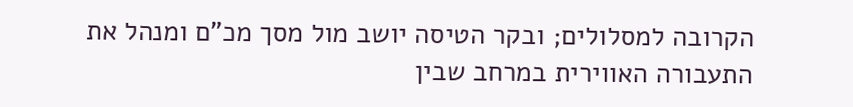הקרובה למסלולים; ובקר הטיסה יושב מול מסך מכ"ם ומנהל את התעבורה האווירית במרחב שבין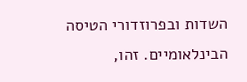השדות ובפרוזדורי הטיסה הבינלאומיים. זהו,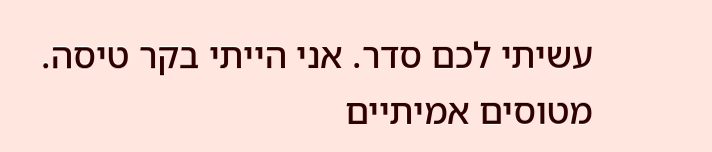עשיתי לכם סדר. אני הייתי בקר טיסה. מטוסים אמיתיים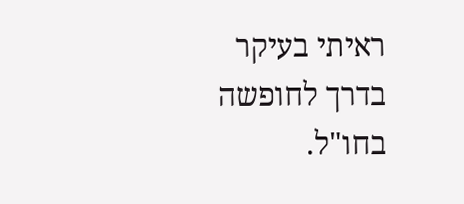ראיתי בעיקר בדרך לחופשה בחו"ל.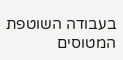בעבודה השוטפת המטוסים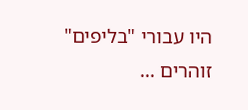היו עבורי "בליפים" זוהרים ...